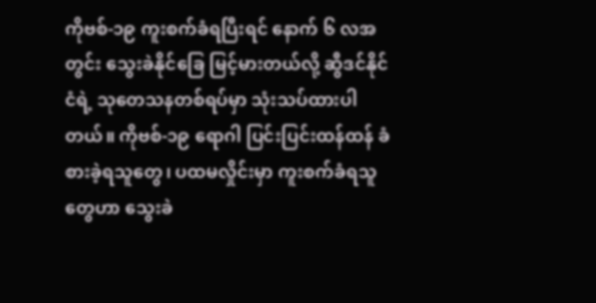ကိုဗစ်-၁၉ ကူးစက်ခံရပြီးရင် နောက် ၆ လအတွင်း သွေးခဲနိုင်ခြေ မြင့်မားတယ်လို့ ဆွီဒင်နိုင်ငံရဲ့ သုတေသနတစ်ရပ်မှာ သုံးသပ်ထားပါတယ်။ ကိုဗစ်-၁၉ ရောဂါ ပြင်းပြင်းထန်ထန် ခံစားခဲ့ရသူတွေ၊ ပထမလှိုင်းမှာ ကူးစက်ခံရသူတွေဟာ သွေးခဲ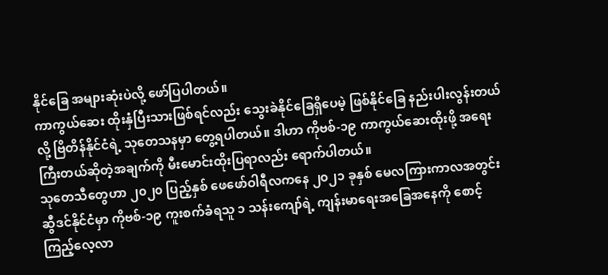နိုင်ခြေ အများဆုံးပဲလို့ ဖော်ပြပါတယ်။
ကာကွယ်ဆေး ထိုးနှံပြီးသားဖြစ်ရင်လည်း သွေးခဲနိုင်ခြေရှိပေမဲ့ ဖြစ်နိုင်ခြေ နည်းပါးလွန်းတယ်လို့ ဗြိတိန်နိုင်ငံရဲ့ သုတေသနမှာ တွေ့ရပါတယ်။ ဒါဟာ ကိုဗစ်-၁၉ ကာကွယ်ဆေးထိုးဖို့ အရေးကြီးတယ်ဆိုတဲ့အချက်ကို မီးမောင်းထိုးပြရာလည်း ရောက်ပါတယ်။
သုတေသီတွေဟာ ၂၀၂၀ ပြည့်နှစ် ဖေဖော်ဝါရီလကနေ ၂၀၂၁ ခုနှစ် မေလကြားကာလအတွင်း ဆွီဒင်နိုင်ငံမှာ ကိုဗစ်-၁၉ ကူးစက်ခံရသူ ၁ သန်းကျော်ရဲ့ ကျန်းမာရေးအခြေအနေကို စောင့်ကြည့်လေ့လာ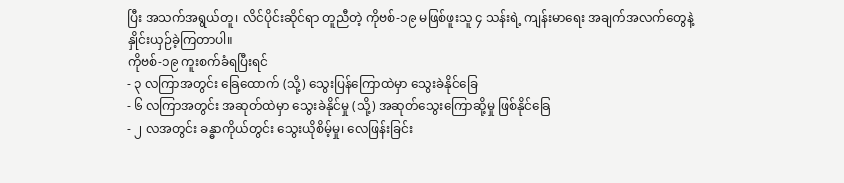ပြီး အသက်အရွယ်တူ၊ လိင်ပိုင်းဆိုင်ရာ တူညီတဲ့ ကိုဗစ်-၁၉ မဖြစ်ဖူးသူ ၄ သန်းရဲ့ ကျန်းမာရေး အချက်အလက်တွေနဲ့ နှိုင်းယှဉ်ခဲ့ကြတာပါ။
ကိုဗစ်-၁၉ ကူးစက်ခံရပြီးရင်
- ၃ လကြာအတွင်း ခြေထောက် (သို့) သွေးပြန်ကြောထဲမှာ သွေးခဲနိုင်ခြေ
- ၆ လကြာအတွင်း အဆုတ်ထဲမှာ သွေးခဲနိုင်မှု (သို့) အဆုတ်သွေးကြောဆို့မှု ဖြစ်နိုင်ခြေ
- ၂ လအတွင်း ခန္ဓာကိုယ်တွင်း သွေးယိုစိမ့်မှု၊ လေဖြန်းခြင်း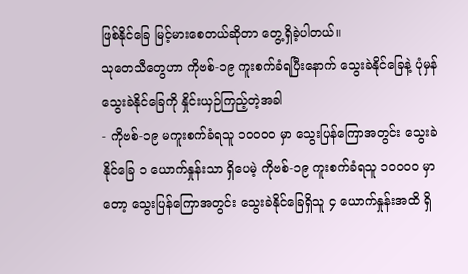ဖြစ်နိုင်ခြေ မြင့်မားစေတယ်ဆိုတာ တွေ့ရှိခဲ့ပါတယ်။
သုတေသီတွေဟာ ကိုဗစ်-၁၉ ကူးစက်ခံရပြီးနောက် သွေးခဲနိုင်ခြေနဲ့ ပုံမှန်သွေးခဲနိုင်ခြေကို နှိုင်းယှဉ်ကြည့်တဲ့အခါ
- ကိုဗစ်-၁၉ မကူးစက်ခံရသူ ၁၀၀၀၀ မှာ သွေးပြန်ကြောအတွင်း သွေးခဲနိုင်ခြေ ၁ ယောက်နှုန်းသာ ရှိပေမဲ့ ကိုဗစ်-၁၉ ကူးစက်ခံရသူ ၁၀၀၀၀ မှာတော့ သွေးပြန်ကြောအတွင်း သွေးခဲနိုင်ခြေရှိသူ ၄ ယောက်နှုန်းအထိ ရှိ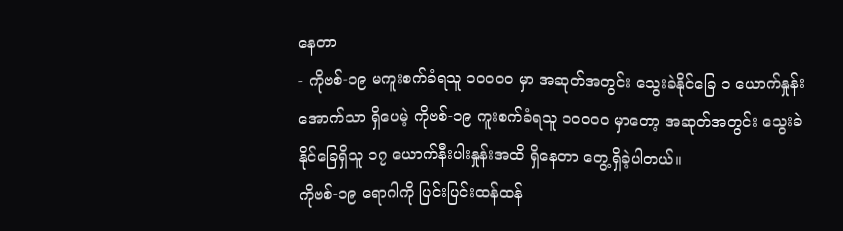နေတာ
- ကိုဗစ်-၁၉ မကူးစက်ခံရသူ ၁၀၀၀၀ မှာ အဆုတ်အတွင်း သွေးခဲနိုင်ခြေ ၁ ယောက်နှုန်းအောက်သာ ရှိပေမဲ့ ကိုဗစ်-၁၉ ကူးစက်ခံရသူ ၁၀၀၀၀ မှာတော့ အဆုတ်အတွင်း သွေးခဲနိုင်ခြေရှိသူ ၁၇ ယောက်နီးပါးနှုန်းအထိ ရှိနေတာ တွေ့ရှိခဲ့ပါတယ်။
ကိုဗစ်-၁၉ ရောဂါကို ပြင်းပြင်းထန်ထန်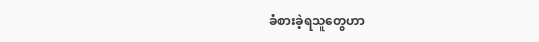ခံစားခဲ့ရသူတွေဟာ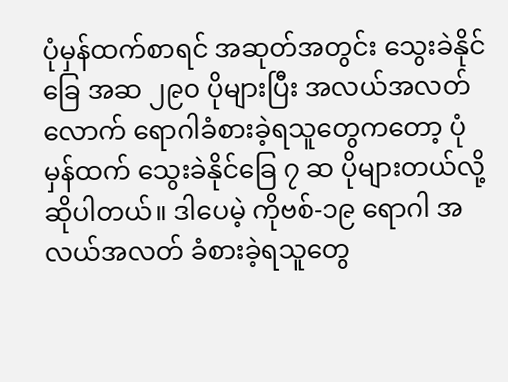ပုံမှန်ထက်စာရင် အဆုတ်အတွင်း သွေးခဲနိုင်ခြေ အဆ ၂၉၀ ပိုများပြီး အလယ်အလတ်လောက် ရောဂါခံစားခဲ့ရသူတွေကတော့ ပုံမှန်ထက် သွေးခဲနိုင်ခြေ ၇ ဆ ပိုများတယ်လို့ ဆိုပါတယ်။ ဒါပေမဲ့ ကိုဗစ်-၁၉ ရောဂါ အလယ်အလတ် ခံစားခဲ့ရသူတွေ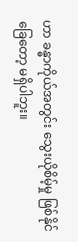ဟာ ခန္ဓာကိုယ်အတွင်း သွေးယိုစိမ့်မှု ဖြစ်နိုင်ခြေတော့ မရှိပါဘူး။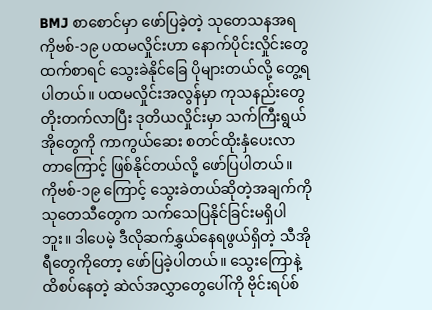BMJ စာစောင်မှာ ဖော်ပြခဲ့တဲ့ သုတေသနအရ ကိုဗစ်-၁၉ ပထမလှိုင်းဟာ နောက်ပိုင်းလှိုင်းတွေထက်စာရင် သွေးခဲနိုင်ခြေ ပိုများတယ်လို့ တွေ့ရပါတယ်။ ပထမလှိုင်းအလွန်မှာ ကုသနည်းတွေ တိုးတက်လာပြီး ဒုတိယလှိုင်းမှာ သက်ကြီးရွယ်အိုတွေကို ကာကွယ်ဆေး စတင်ထိုးနှံပေးလာတာကြောင့် ဖြစ်နိုင်တယ်လို့ ဖော်ပြပါတယ်။
ကိုဗစ်-၁၉ ကြောင့် သွေးခဲတယ်ဆိုတဲ့အချက်ကို သုတေသီတွေက သက်သေပြနိုင်ခြင်းမရှိပါဘူး။ ဒါပေမဲ့ ဒီလိုဆက်နွှယ်နေရဖွယ်ရှိတဲ့ သီအိုရီတွေကိုတော့ ဖော်ပြခဲ့ပါတယ်။ သွေးကြောနဲ့ထိစပ်နေတဲ့ ဆဲလ်အလွှာတွေပေါ်ကို ဗိုင်းရပ်စ်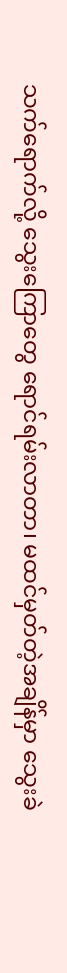သက်ရောက်လို့ သွေးကြောတွေ ရောင်ရမ်းလာတာ၊ မထင်မှတ်တဲ့အချိန်မှာ သွေးခဲ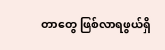တာတွေ ဖြစ်လာရဖွယ်ရှိ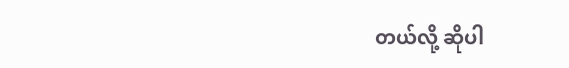တယ်လို့ ဆိုပါ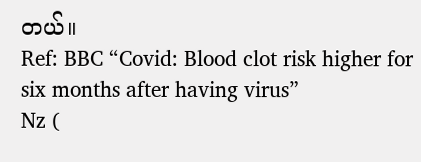တယ်။
Ref: BBC “Covid: Blood clot risk higher for six months after having virus”
Nz (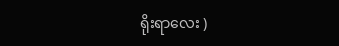ရိုးရာလေး )